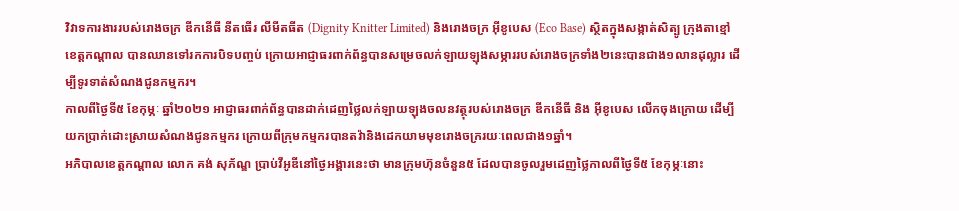វិវាទការងាររបស់រោងចក្រ ឌីកនើធី នីតធើរ លីមីតធីត (Dignity Knitter Limited) និងរោងចក្រ អ៊ីខូបេស (Eco Base) ស្ថិតក្នុងសង្កាត់សិត្បូ ក្រុងតាខ្មៅ ខេត្តកណ្តាល បានឈានទៅរកការបិទបញ្ចប់ ក្រោយអាជ្ញាធរពាក់ព័ន្ធបានសម្រេចលក់ឡាយឡុងសម្ភាររបស់រោងចក្រទាំង២នេះបានជាង១លានដុល្លារ ដើម្បីទូរទាត់សំណងជូនកម្មករ។
កាលពីថ្ងៃទី៥ ខែកុម្ភៈ ឆ្នាំ២០២១ អាជ្ញាធរពាក់ព័ន្ធបានដាក់ដេញថ្លៃលក់ឡាយឡុងចលនវត្ថុរបស់រោងចក្រ ឌីកនើធី និង អ៊ីខូបេស លើកចុងក្រោយ ដើម្បីយកប្រាក់ដោះស្រាយសំណងជូនកម្មករ ក្រោយពីក្រុមកម្មករបានតវ៉ានិងដេកយាមមុខរោងចក្ររយៈពេលជាង១ឆ្នាំ។
អភិបាលខេត្តកណ្តាល លោក គង់ សុភ័ណ្ឌ ប្រាប់វីអូឌីនៅថ្ងៃអង្គារនេះថា មានក្រុមហ៊ុនចំនួន៥ ដែលបានចូលរួមដេញថ្លៃកាលពីថ្ងៃទី៥ ខែកុម្ភៈនោះ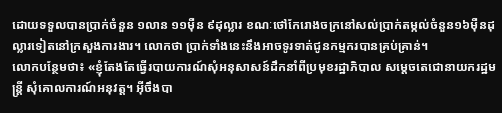ដោយទទួលបានប្រាក់ចំនួន ១លាន ១១ម៉ឺន ៩ដុល្លារ ខណៈថៅកែរោងចក្រនៅសល់ប្រាក់តម្កល់ចំនួន១៦ម៉ឺនដុល្លារទៀតនៅក្រសួងការងារ។ លោកថា ប្រាក់ទាំងនេះនឹងអាចទូរទាត់ជូនកម្មករបានគ្រប់គ្រាន់។
លោកបន្ថែមថា៖ «ខ្ញុំតែងតែធ្វើរបាយការណ៍សុំអនុសាសន៍ដឹកនាំពីប្រមុខរដ្ឋាភិបាល សម្តេចតេជោនាយករដ្ឋមន្ត្រី សុំគោលការណ៍អនុវត្ត។ អ៊ីចឹងបា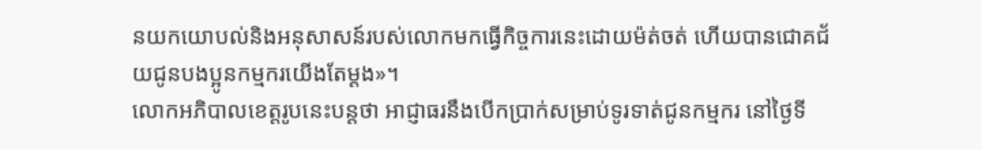នយកយោបល់និងអនុសាសន៍របស់លោកមកធ្វើកិច្ចការនេះដោយម៉ត់ចត់ ហើយបានជោគជ័យជូនបងប្អូនកម្មករយើងតែម្តង»។
លោកអភិបាលខេត្តរូបនេះបន្តថា អាជ្ញាធរនឹងបើកប្រាក់សម្រាប់ទូរទាត់ជូនកម្មករ នៅថ្ងៃទី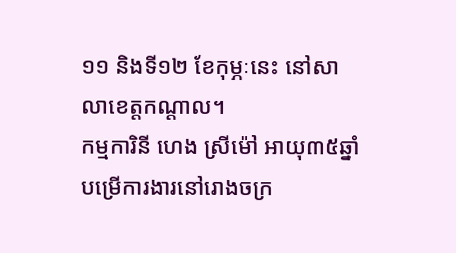១១ និងទី១២ ខែកុម្ភៈនេះ នៅសាលាខេត្តកណ្តាល។
កម្មការិនី ហេង ស្រីម៉ៅ អាយុ៣៥ឆ្នាំ បម្រើការងារនៅរោងចក្រ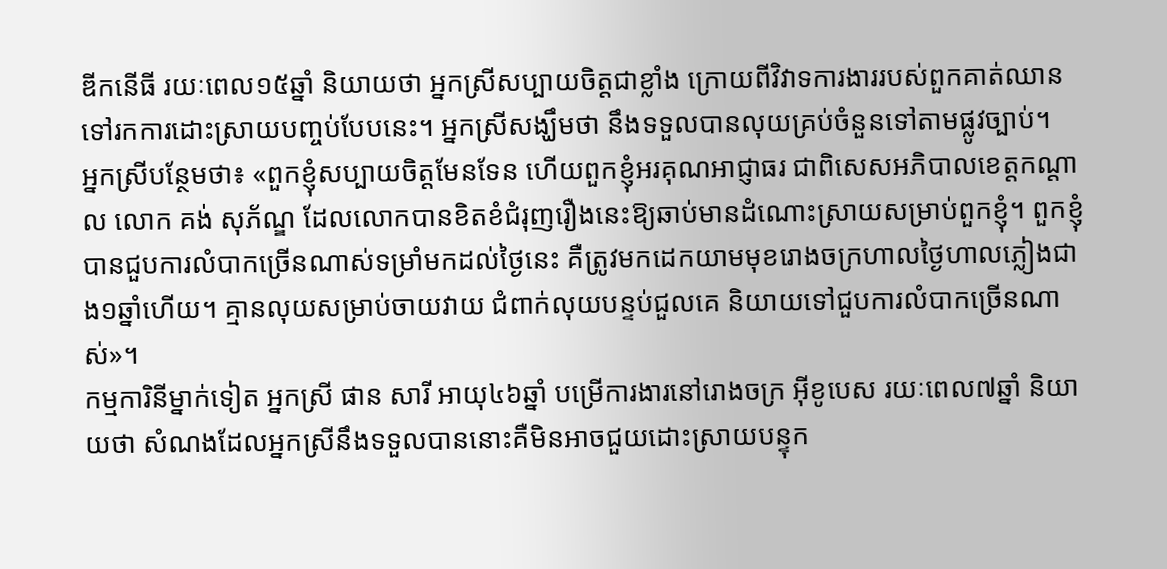ឌីកនើធី រយៈពេល១៥ឆ្នាំ និយាយថា អ្នកស្រីសប្បាយចិត្តជាខ្លាំង ក្រោយពីវិវាទការងាររបស់ពួកគាត់ឈានទៅរកការដោះស្រាយបញ្ចប់បែបនេះ។ អ្នកស្រីសង្ឃឹមថា នឹងទទួលបានលុយគ្រប់ចំនួនទៅតាមផ្លូវច្បាប់។
អ្នកស្រីបន្ថែមថា៖ «ពួកខ្ញុំសប្បាយចិត្តមែនទែន ហើយពួកខ្ញុំអរគុណអាជ្ញាធរ ជាពិសេសអភិបាលខេត្តកណ្តាល លោក គង់ សុភ័ណ្ឌ ដែលលោកបានខិតខំជំរុញរឿងនេះឱ្យឆាប់មានដំណោះស្រាយសម្រាប់ពួកខ្ញុំ។ ពួកខ្ញុំបានជួបការលំបាកច្រើនណាស់ទម្រាំមកដល់ថ្ងៃនេះ គឺត្រូវមកដេកយាមមុខរោងចក្រហាលថ្ងៃហាលភ្លៀងជាង១ឆ្នាំហើយ។ គ្មានលុយសម្រាប់ចាយវាយ ជំពាក់លុយបន្ទប់ជួលគេ និយាយទៅជួបការលំបាកច្រើនណាស់»។
កម្មការិនីម្នាក់ទៀត អ្នកស្រី ផាន សារី អាយុ៤៦ឆ្នាំ បម្រើការងារនៅរោងចក្រ អ៊ីខូបេស រយៈពេល៧ឆ្នាំ និយាយថា សំណងដែលអ្នកស្រីនឹងទទួលបាននោះគឺមិនអាចជួយដោះស្រាយបន្ទុក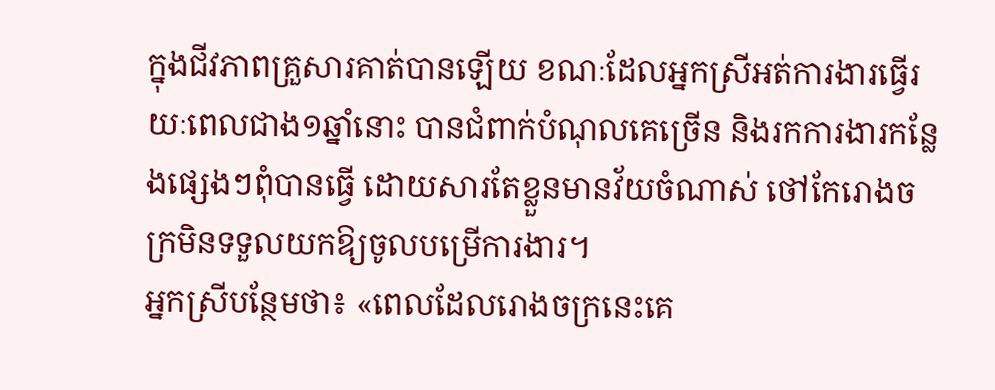ក្នុងជីវភាពគ្រួសារគាត់បានឡើយ ខណៈដែលអ្នកស្រីអត់ការងារធ្វើរយៈពេលជាង១ឆ្នាំនោះ បានជំពាក់បំណុលគេច្រើន និងរកការងារកន្លែងផ្សេងៗពុំបានធ្វើ ដោយសារតែខ្លួនមានវ័យចំណាស់ ថៅកែរោងចក្រមិនទទួលយកឱ្យចូលបម្រើការងារ។
អ្នកស្រីបន្ថែមថា៖ «ពេលដែលរោងចក្រនេះគេ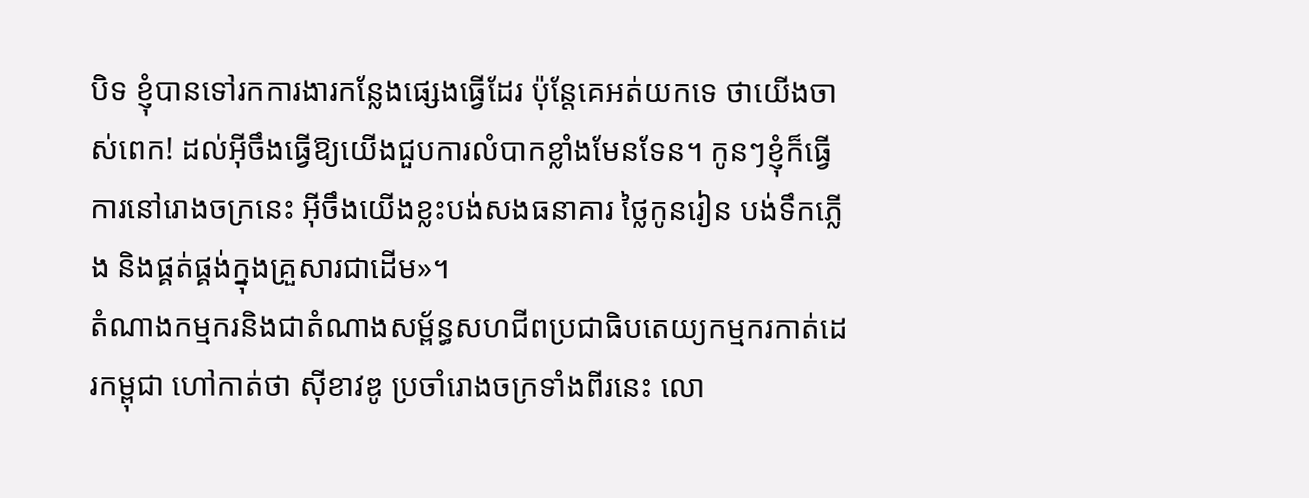បិទ ខ្ញុំបានទៅរកការងារកន្លែងផ្សេងធ្វើដែរ ប៉ុន្តែគេអត់យកទេ ថាយើងចាស់ពេក! ដល់អ៊ីចឹងធ្វើឱ្យយើងជួបការលំបាកខ្លាំងមែនទែន។ កូនៗខ្ញុំក៏ធ្វើការនៅរោងចក្រនេះ អ៊ីចឹងយើងខ្លះបង់សងធនាគារ ថ្លៃកូនរៀន បង់ទឹកភ្លើង និងផ្គត់ផ្គង់ក្នុងគ្រួសារជាដើម»។
តំណាងកម្មករនិងជាតំណាងសម្ព័ន្ធសហជីពប្រជាធិបតេយ្យកម្មករកាត់ដេរកម្ពុជា ហៅកាត់ថា ស៊ីខាវឌូ ប្រចាំរោងចក្រទាំងពីរនេះ លោ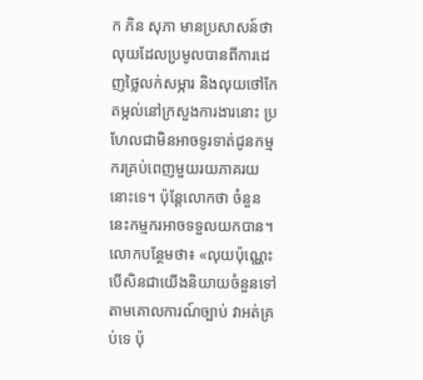ក ភិន សុភា មានប្រសាសន៍ថា លុយដែលប្រមូលបានពីការដេញថ្លៃលក់សម្ភារ និងលុយថៅកែតម្កល់នៅក្រសួងការងារនោះ ប្រហែលជាមិនអាចទូរទាត់ជូនកម្មករគ្រប់ពេញមួយរយភាគរយនោះទេ។ ប៉ុន្តែលោកថា ចំនួននេះកម្មករអាចទទួលយកបាន។
លោកបន្ថែមថា៖ «លុយប៉ុណ្ណេះ បើសិនជាយើងនិយាយចំនួនទៅតាមគោលការណ៍ច្បាប់ វាអត់គ្រប់ទេ ប៉ុ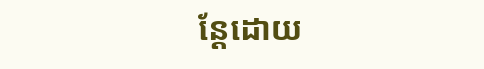ន្តែដោយ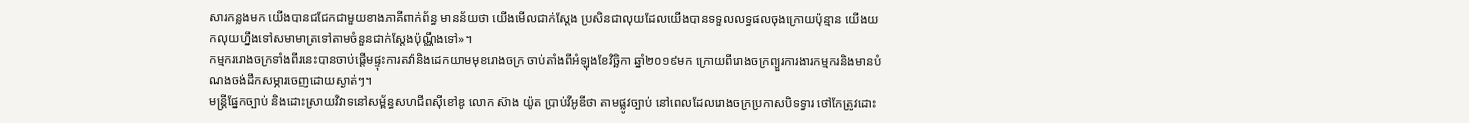សារកន្លងមក យើងបានជជែកជាមួយខាងភាគីពាក់ព័ន្ធ មានន័យថា យើងមើលជាក់ស្តែង ប្រសិនជាលុយដែលយើងបានទទួលលទ្ធផលចុងក្រោយប៉ុន្មាន យើងយកលុយហ្នឹងទៅសមាមាត្រទៅតាមចំនួនជាក់ស្តែងប៉ុណ្ណឹងទៅ»។
កម្មកររោងចក្រទាំងពីរនេះបានចាប់ផ្តើមផ្ទុះការតវ៉ានិងដេកយាមមុខរោងចក្រ ចាប់តាំងពីអំឡុងខែវិច្ឆិកា ឆ្នាំ២០១៩មក ក្រោយពីរោងចក្រព្យួរការងារកម្មករនិងមានបំណងចង់ដឹកសម្ភារចេញដោយស្ងាត់ៗ។
មន្ត្រីផ្នែកច្បាប់ និងដោះស្រាយវិវាទនៅសម្ព័ន្ធសហជីពស៊ីខៅឌូ លោក ស៊ាង យ៉ូត ប្រាប់វីអូឌីថា តាមផ្លូវច្បាប់ នៅពេលដែលរោងចក្រប្រកាសបិទទ្វារ ថៅកែត្រូវដោះ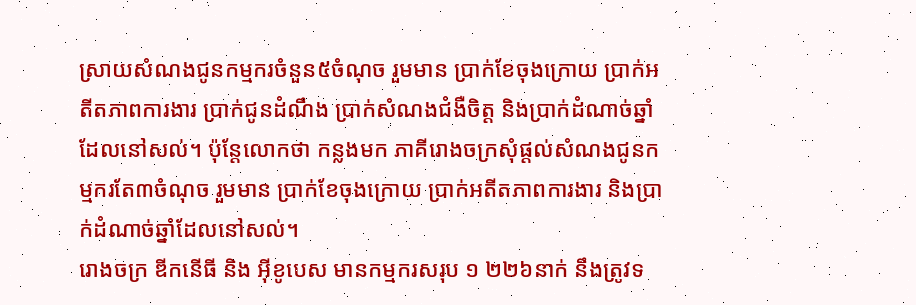ស្រាយសំណងជូនកម្មករចំនួន៥ចំណុច រួមមាន ប្រាក់ខែចុងក្រោយ ប្រាក់អតីតភាពការងារ ប្រាក់ជូនដំណឹង ប្រាក់សំណងជំងឺចិត្ត និងប្រាក់ដំណាច់ឆ្នាំដែលនៅសល់។ ប៉ុន្តែលោកថា កន្លងមក ភាគីរោងចក្រសុំផ្តល់សំណងជូនកម្មករតែ៣ចំណុច រួមមាន ប្រាក់ខែចុងក្រោយ ប្រាក់អតីតភាពការងារ និងប្រាក់ដំណាច់ឆ្នាំដែលនៅសល់។
រោងចក្រ ឌីកនើធី និង អ៊ីខូបេស មានកម្មករសរុប ១ ២២៦នាក់ នឹងត្រូវទ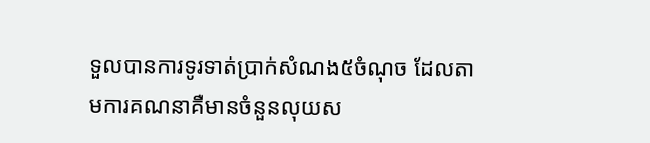ទួលបានការទូរទាត់ប្រាក់សំណង៥ចំណុច ដែលតាមការគណនាគឺមានចំនួនលុយស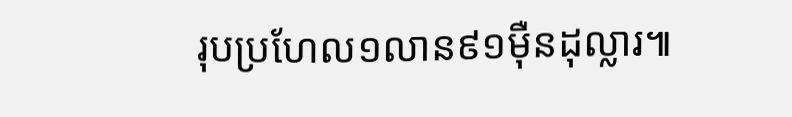រុបប្រហែល១លាន៩១ម៉ឺនដុល្លារ៕